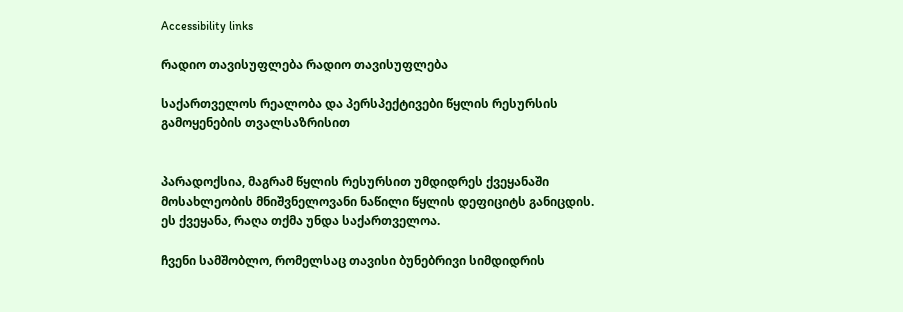Accessibility links

რადიო თავისუფლება რადიო თავისუფლება

საქართველოს რეალობა და პერსპექტივები წყლის რესურსის გამოყენების თვალსაზრისით


პარადოქსია, მაგრამ წყლის რესურსით უმდიდრეს ქვეყანაში მოსახლეობის მნიშვნელოვანი ნაწილი წყლის დეფიციტს განიცდის. ეს ქვეყანა, რაღა თქმა უნდა საქართველოა.

ჩვენი სამშობლო, რომელსაც თავისი ბუნებრივი სიმდიდრის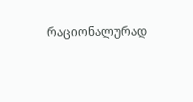რაციონალურად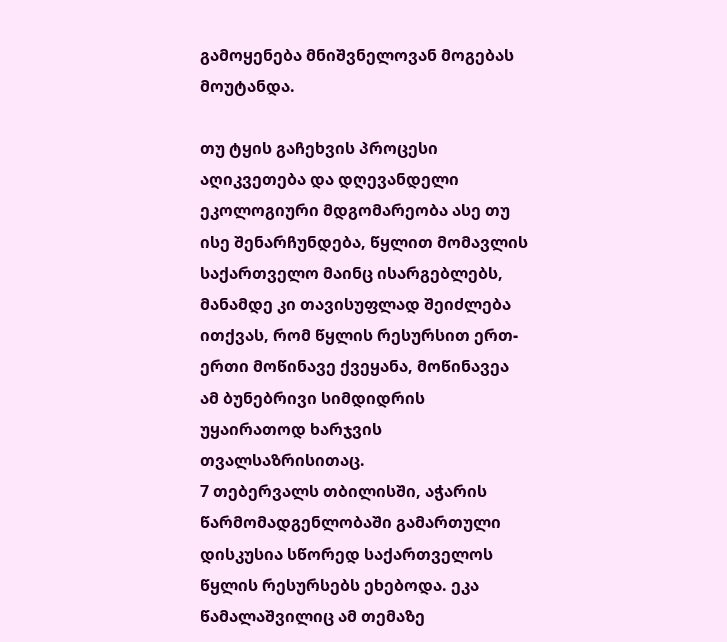გამოყენება მნიშვნელოვან მოგებას მოუტანდა.

თუ ტყის გაჩეხვის პროცესი აღიკვეთება და დღევანდელი ეკოლოგიური მდგომარეობა ასე თუ ისე შენარჩუნდება, წყლით მომავლის საქართველო მაინც ისარგებლებს, მანამდე კი თავისუფლად შეიძლება ითქვას, რომ წყლის რესურსით ერთ-ერთი მოწინავე ქვეყანა, მოწინავეა ამ ბუნებრივი სიმდიდრის უყაირათოდ ხარჯვის თვალსაზრისითაც.
7 თებერვალს თბილისში, აჭარის წარმომადგენლობაში გამართული დისკუსია სწორედ საქართველოს წყლის რესურსებს ეხებოდა. ეკა წამალაშვილიც ამ თემაზე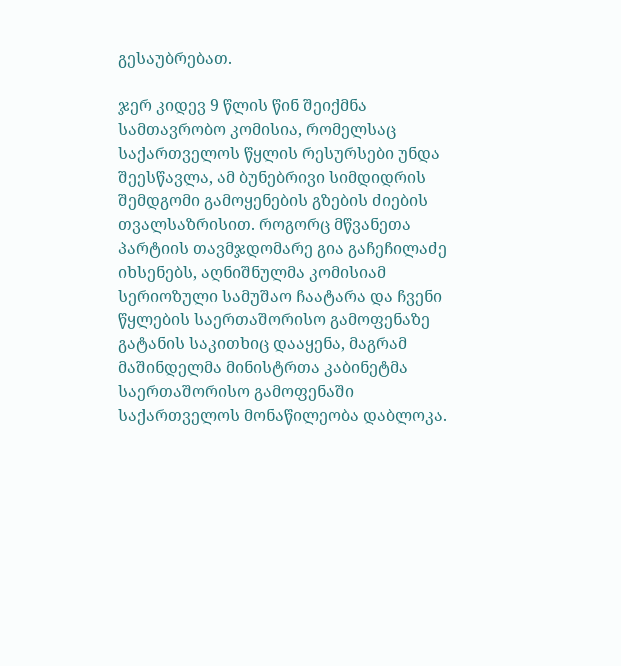გესაუბრებათ.

ჯერ კიდევ 9 წლის წინ შეიქმნა სამთავრობო კომისია, რომელსაც საქართველოს წყლის რესურსები უნდა შეესწავლა, ამ ბუნებრივი სიმდიდრის შემდგომი გამოყენების გზების ძიების თვალსაზრისით. როგორც მწვანეთა პარტიის თავმჯდომარე გია გაჩეჩილაძე იხსენებს, აღნიშნულმა კომისიამ სერიოზული სამუშაო ჩაატარა და ჩვენი წყლების საერთაშორისო გამოფენაზე გატანის საკითხიც დააყენა, მაგრამ მაშინდელმა მინისტრთა კაბინეტმა საერთაშორისო გამოფენაში საქართველოს მონაწილეობა დაბლოკა.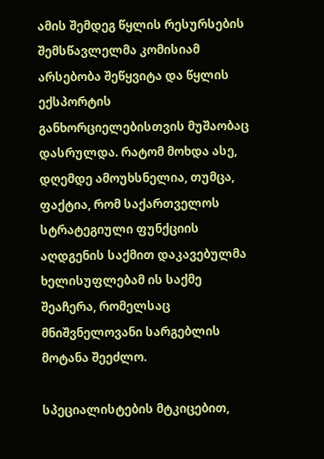ამის შემდეგ წყლის რესურსების შემსწავლელმა კომისიამ არსებობა შეწყვიტა და წყლის ექსპორტის განხორციელებისთვის მუშაობაც დასრულდა. რატომ მოხდა ასე, დღემდე ამოუხსნელია, თუმცა, ფაქტია, რომ საქართველოს სტრატეგიული ფუნქციის აღდგენის საქმით დაკავებულმა ხელისუფლებამ ის საქმე შეაჩერა, რომელსაც მნიშვნელოვანი სარგებლის მოტანა შეეძლო.

სპეციალისტების მტკიცებით,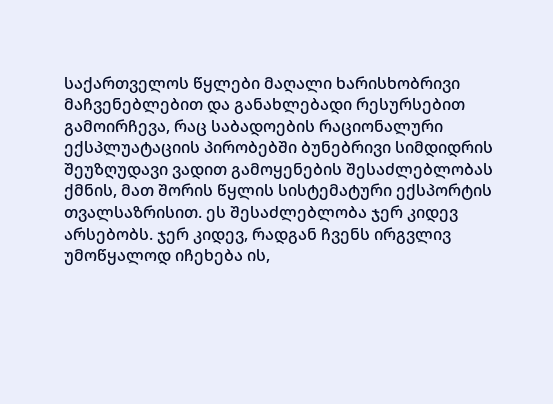საქართველოს წყლები მაღალი ხარისხობრივი მაჩვენებლებით და განახლებადი რესურსებით გამოირჩევა, რაც საბადოების რაციონალური ექსპლუატაციის პირობებში ბუნებრივი სიმდიდრის შეუზღუდავი ვადით გამოყენების შესაძლებლობას ქმნის, მათ შორის წყლის სისტემატური ექსპორტის თვალსაზრისით. ეს შესაძლებლობა ჯერ კიდევ არსებობს. ჯერ კიდევ, რადგან ჩვენს ირგვლივ უმოწყალოდ იჩეხება ის,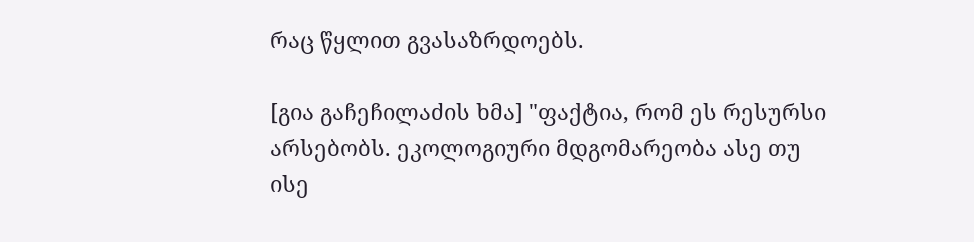რაც წყლით გვასაზრდოებს.

[გია გაჩეჩილაძის ხმა] "ფაქტია, რომ ეს რესურსი არსებობს. ეკოლოგიური მდგომარეობა ასე თუ ისე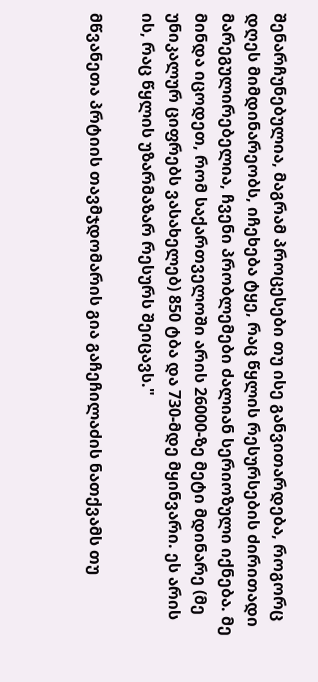შენარჩუნებულია, მაგრამ პროცესები თუ ისე განვითარდება, როგორც დღეს მიმდინარეობს, იჩეხება ტყე, რაც წყლის რესურსების ძირითადი მარეგულირებელია, ჩვენი პრობლემები ძალიან სერიოზული იქნება. მე მინდა იცოდეთ, რომ საქართველოში არის 26000-ზე მეტი მდინარე (მე უნიკალურ ციფრებს ვასახელებ) 850 ტბა და 730-მდე მყინვარი. ეს არის ის, რაც წყლის უზარმაზარ რესურს შეიცავს."

მწვანეთა პრტიის თავმჯდომარის გია გაჩეჩილაძის ნათქვამს თუ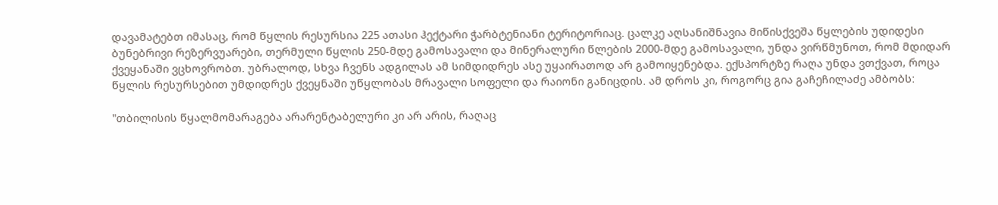დავამატებთ იმასაც, რომ წყლის რესურსია 225 ათასი ჰექტარი ჭარბტენიანი ტერიტორიაც. ცალკე აღსანიშნავია მიწისქვეშა წყლების უდიდესი ბუნებრივი რეზერვუარები, თერმული წყლის 250-მდე გამოსავალი და მინერალური წლების 2000-მდე გამოსავალი, უნდა ვირწმუნოთ, რომ მდიდარ ქვეყანაში ვცხოვრობთ. უბრალოდ, სხვა ჩვენს ადგილას ამ სიმდიდრეს ასე უყაირათოდ არ გამოიყენებდა. ექსპორტზე რაღა უნდა ვთქვათ, როცა წყლის რესურსებით უმდიდრეს ქვეყნაში უწყლობას მრავალი სოფელი და რაიონი განიცდის. ამ დროს კი, როგორც გია გაჩეჩილაძე ამბობს:

"თბილისის წყალმომარაგება არარენტაბელური კი არ არის, რაღაც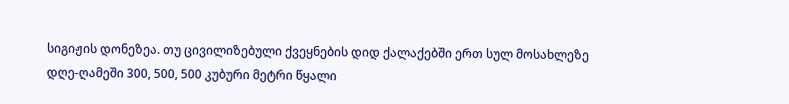სიგიჟის დონეზეა. თუ ცივილიზებული ქვეყნების დიდ ქალაქებში ერთ სულ მოსახლეზე დღე-ღამეში 300, 500, 500 კუბური მეტრი წყალი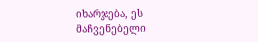იხარჯება, ეს მაჩვენებელი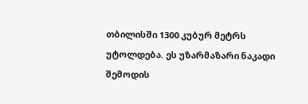თბილისში 1300 კუბურ მეტრს უტოლდება. ეს უზარმაზარი ნაკადი შემოდის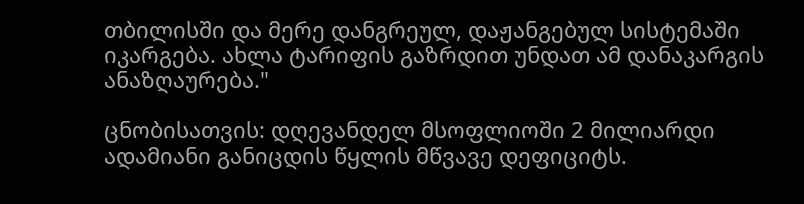თბილისში და მერე დანგრეულ, დაჟანგებულ სისტემაში იკარგება. ახლა ტარიფის გაზრდით უნდათ ამ დანაკარგის ანაზღაურება."

ცნობისათვის: დღევანდელ მსოფლიოში 2 მილიარდი ადამიანი განიცდის წყლის მწვავე დეფიციტს.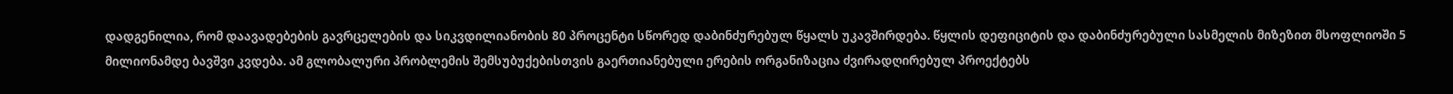დადგენილია, რომ დაავადებების გავრცელების და სიკვდილიანობის 80 პროცენტი სწორედ დაბინძურებულ წყალს უკავშირდება. წყლის დეფიციტის და დაბინძურებული სასმელის მიზეზით მსოფლიოში 5 მილიონამდე ბავშვი კვდება. ამ გლობალური პრობლემის შემსუბუქებისთვის გაერთიანებული ერების ორგანიზაცია ძვირადღირებულ პროექტებს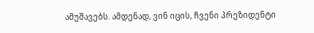ამუშავებს. ამდენად, ვინ იცის, ჩვენი პრეზიდენტი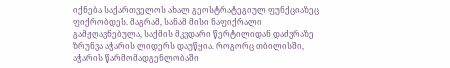იქნება საქართველოს ახალ გეოსტრატეგიულ ფუნქციაზეც ფიქრობდეს. მაგრამ, სანამ მისი ნაფიქრალი გამჟღავნებულა, საქმის მკვდარი წერტილიდან დაძვრაზე ზრუნვა აჭარის ლიდერს დაუწყია. როგორც თბილისში, აჭარის წარმომადგენლობაში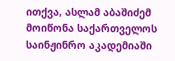ითქვა, ასლამ აბაშიძემ მოიწონა საქართველოს საინჟინრო აკადემიაში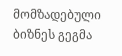მომზადებული ბიზნეს გეგმა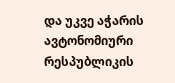და უკვე აჭარის ავტონომიური რესპუბლიკის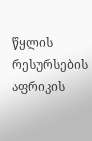წყლის რესურსების აფრიკის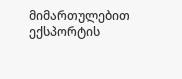მიმართულებით ექსპორტის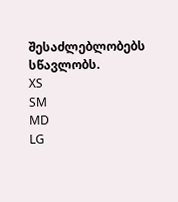შესაძლებლობებს სწავლობს.
XS
SM
MD
LG